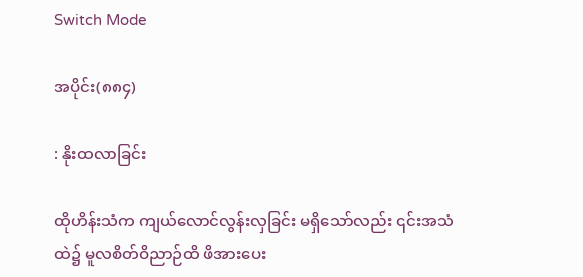Switch Mode

အပိုင်း(၈၈၄)

: နိုးထလာခြင်း

ထိုဟိန်းသံက ကျယ်လောင်လွန်းလှခြင်း မရှိသော်လည်း ၎င်းအသံထဲ၌ မူလစိတ်ဝိညာဉ်ထိ ဖိအားပေး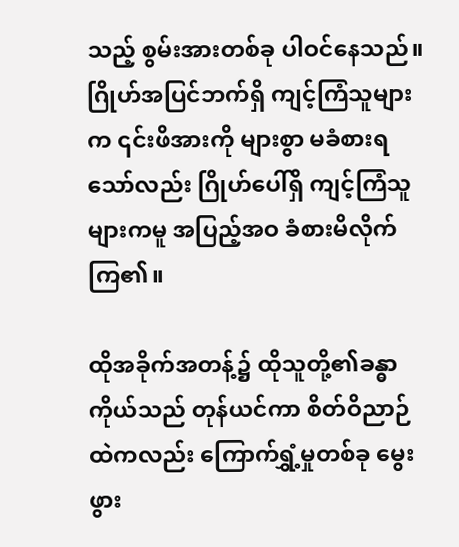သည့် စွမ်းအားတစ်ခု ပါဝင်နေသည်။ဂြိုဟ်အပြင်ဘက်ရှိ ကျင့်ကြံသူများက ၎င်းဖိအားကို များစွာ မခံစားရသော်လည်း ဂြိုဟ်ပေါ်ရှိ ကျင့်ကြံသူများကမူ အပြည့်အဝ ခံစားမိလိုက်ကြ၏။

ထိုအခိုက်အတန့်၌ ထိုသူတို့၏ခန္ဓာကိုယ်သည် တုန်ယင်ကာ စိတ်ဝိညာဉ်ထဲကလည်း ကြောက်ရွှံ့မှုတစ်ခု မွေးဖွား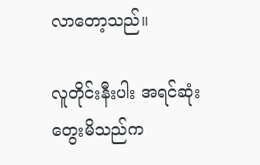လာတော့သည်။

လူတိုင်းနီးပါး အရင်ဆုံးတွေးမိသည်က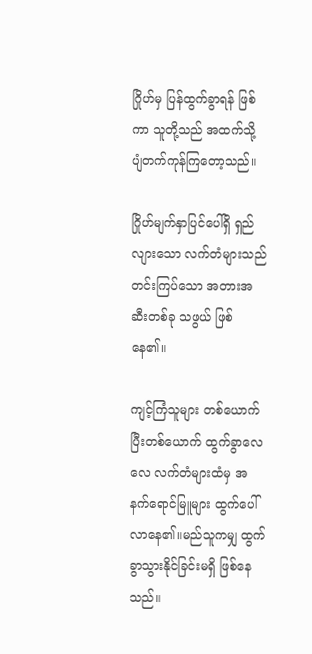ဂြိုဟ်မှ ပြန်ထွက်ခွာရန် ဖြစ်ကာ သူတို့သည် အထက်သို့ ပျံတက်ကုန်ကြတော့သည်။

ဂြိုဟ်မျက်နှာပြင်ပေါ်ရှိ ရှည်လျားသော လက်တံများသည် တင်းကြပ်သော အတားအဆီးတစ်ခု သဖွယ် ဖြစ်နေ၏။

ကျင့်ကြံသူများ တစ်ယောက်ပြီးတစ်ယောက် ထွက်ခွာလေလေ လက်တံများထံမှ အနက်ရောင်မြူများ ထွက်ပေါ်လာနေ၏။မည်သူကမျှ ထွက်ခွာသွားနိုင်ခြင်းမရှိ ဖြစ်နေသည်။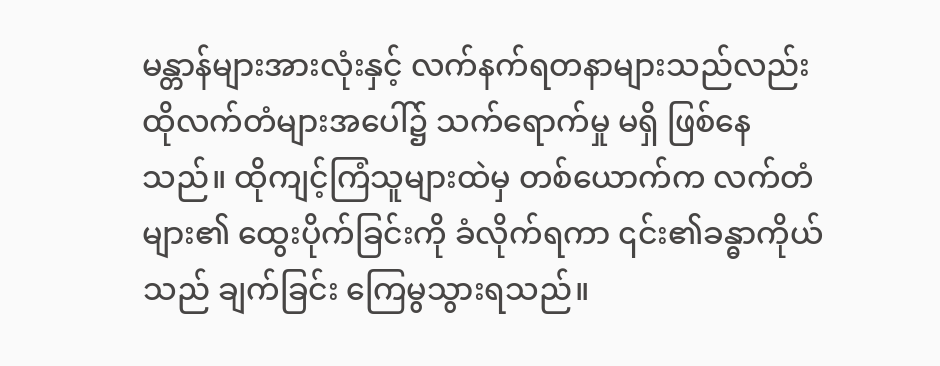မန္တာန်များအားလုံးနှင့် လက်နက်ရတနာများသည်လည်း ထိုလက်တံများအပေါ်၌ သက်ရောက်မှု မရှိ ဖြစ်နေသည်။ ထိုကျင့်ကြံသူများထဲမှ တစ်ယောက်က လက်တံများ၏ ထွေးပိုက်ခြင်းကို ခံလိုက်ရကာ ၎င်း၏ခန္ဓာကိုယ်သည် ချက်ခြင်း ကြေမွသွားရသည်။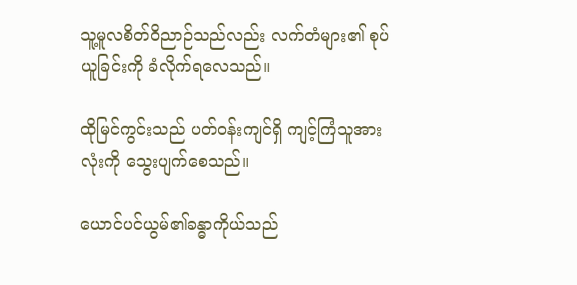သူ့မူလစိတ်ဝိညာဉ်သည်လည်း လက်တံများ၏ စုပ်ယူခြင်းကို ခံလိုက်ရလေသည်။

ထိုမြင်ကွင်းသည် ပတ်ဝန်းကျင်ရှိ ကျင့်ကြံသူအားလုံးကို သွေးပျက်စေသည်။

ယောင်ပင်ယွမ်၏ခန္ဓာကိုယ်သည်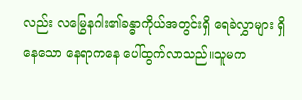လည်း လမြွေနဂါး၏ခန္ဓာကိုယ်အတွင်းရှိ ရေခဲလွှာများ ရှိနေသော နေရာကနေ ပေါ်ထွက်လာသည်။သူမက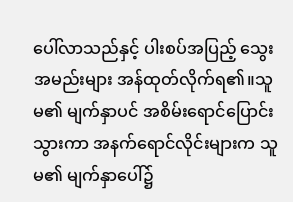ပေါ်လာသည်နှင့် ပါးစပ်အပြည့် သွေးအမည်းများ အန်ထုတ်လိုက်ရ၏။သူမ၏ မျက်နှာပင် အစိမ်းရောင်ပြောင်းသွားကာ အနက်ရောင်လိုင်းများက သူမ၏ မျက်နှာပေါ်၌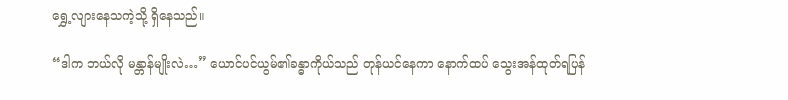ရွှေ့လျားနေသကဲ့သို့ ရှိနေသည်။

“ဒါက ဘယ်လို မန္တာန်မျိုးလဲ…” ယောင်ပင်ယွမ်၏ခန္ဓာကိုယ်သည် တုန်ယင်နေကာ နောက်ထပ် သွေးအန်ထုတ်ရပြန်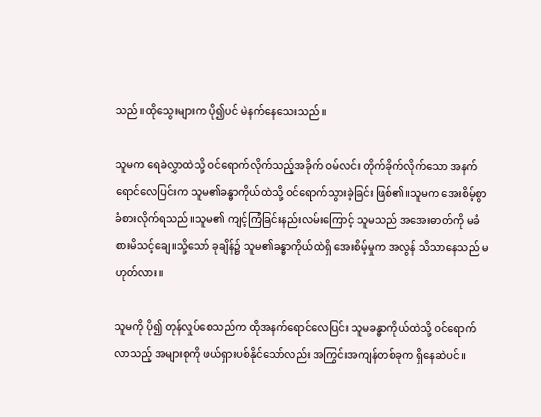သည်။ထိုသွေးများက ပို၍ပင် မဲနက်နေသေးသည်။

သူမက ရေခဲလွှာထဲသို့ ဝင်ရောက်လိုက်သည့်အခိုက် ဝမ်လင်း တိုက်ခိုက်လိုက်သော အနက်ရောင်လေပြင်းက သူမ၏ခန္ဓာကိုယ်ထဲသို့ ဝင်ရောက်သွားခဲ့ခြင်း ဖြစ်၏။သူမက အေးစိမ့်စွာ ခံစားလိုက်ရသည်။သူမ၏ ကျင့်ကြံခြင်းနည်းလမ်းကြောင့် သူမသည် အအေးဓာတ်ကို မခံစားမိသင့်ချေ။သို့သော် ခုချိန်၌ သူမ၏ခန္ဓာကိုယ်ထဲရှိ အေးစိမ့်မှုက အလွန် သိသာနေသည် မဟုတ်လား။

သူမကို ပို၍ တုန်လှုပ်စေသည်က ထိုအနက်ရောင်လေပြင်း သူမခန္ဓာကိုယ်ထဲသို့ ဝင်ရောက်လာသည့် အများစုကို ဖယ်ရှားပစ်နိုင်သော်လည်း အကြွင်းအကျန်တစ်ခုက ရှိနေဆဲပင်။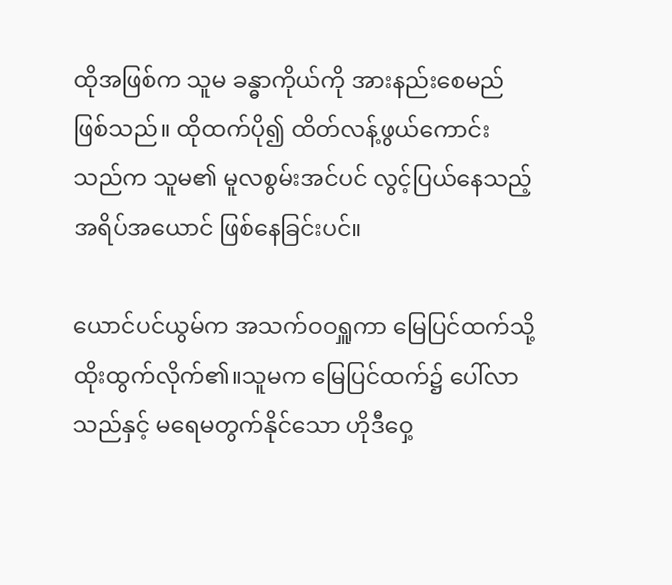ထိုအဖြစ်က သူမ ခန္ဓာကိုယ်ကို အားနည်းစေမည် ဖြစ်သည်။ ထိုထက်ပို၍ ထိတ်လန့်ဖွယ်ကောင်းသည်က သူမ၏ မူလစွမ်းအင်ပင် လွင့်ပြယ်နေသည့် အရိပ်အယောင် ဖြစ်နေခြင်းပင်။

ယောင်ပင်ယွမ်က အသက်ဝဝရှူကာ မြေပြင်ထက်သို့ ထိုးထွက်လိုက်၏။သူမက မြေပြင်ထက်၌ ပေါ်လာသည်နှင့် မရေမတွက်နိုင်သော ဟိုဒီဝှေ့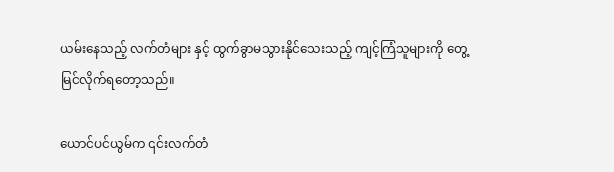ယမ်းနေသည့် လက်တံများ နှင့် ထွက်ခွာမသွားနိုင်သေးသည့် ကျင့်ကြံသူများကို တွေ့မြင်လိုက်ရတော့သည်။

ယောင်ပင်ယွမ်က ၎င်းလက်တံ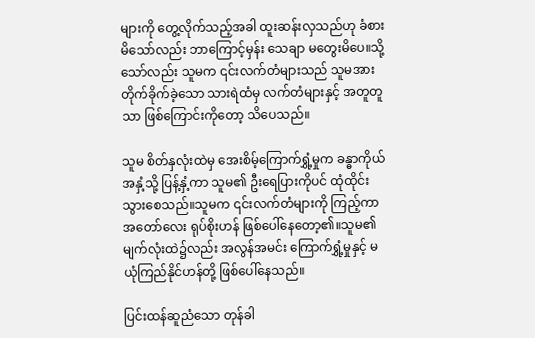များကို တွေ့လိုက်သည့်အခါ ထူးဆန်းလှသည်ဟု ခံစားမိသော်လည်း ဘာကြောင့်မှန်း သေချာ မတွေးမိပေ။သို့သော်လည်း သူမက ၎င်းလက်တံများသည် သူမအား တိုက်ခိုက်ခဲ့သော သားရဲထံမှ လက်တံများနှင့် အတူတူသာ ဖြစ်ကြောင်းကိုတော့ သိပေသည်။

သူမ စိတ်နှလုံးထဲမှ အေးစိမ့်ကြောက်ရွှံ့မှုက ခန္ဓာကိုယ်အနှံ့သို့ ပြန့်နှံ့ကာ သူမ၏ ဦးရေပြားကိုပင် ထုံထိုင်းသွားစေသည်။သူမက ၎င်းလက်တံများကို ကြည့်ကာ အတော်လေး ရုပ်စိုးဟန် ဖြစ်ပေါ်နေတော့၏။သူမ၏ မျက်လုံးထဲ၌လည်း အလွန်အမင်း ကြောက်ရွှံ့မှုနှင့် မယုံကြည်နိုင်ဟန်တို့ ဖြစ်ပေါ်နေသည်။

ပြင်းထန်ဆူညံသော တုန်ခါ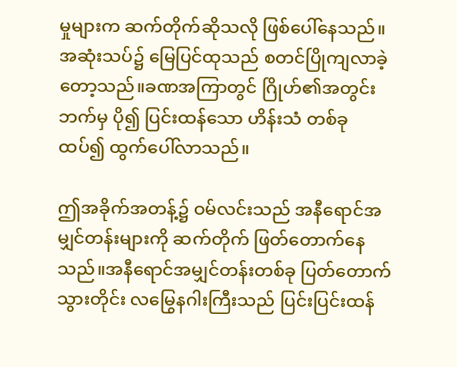မှုများက ဆက်တိုက်ဆိုသလို ဖြစ်ပေါ်နေသည်။ အဆုံးသပ်၌ မြေပြင်ထုသည် စတင်ပြိုကျလာခဲ့တော့သည်။ခဏအကြာတွင် ဂြိုဟ်၏အတွင်းဘက်မှ ပို၍ ပြင်းထန်သော ဟိန်းသံ တစ်ခု ထပ်၍ ထွက်ပေါ်လာသည်။

ဤအခိုက်အတန့်၌ ဝမ်လင်းသည် အနီရောင်အမျှင်တန်းများကို ဆက်တိုက် ဖြတ်တောက်နေသည်။အနီရောင်အမျှင်တန်းတစ်ခု ပြတ်တောက်သွားတိုင်း လမြွေနဂါးကြီးသည် ပြင်းပြင်းထန်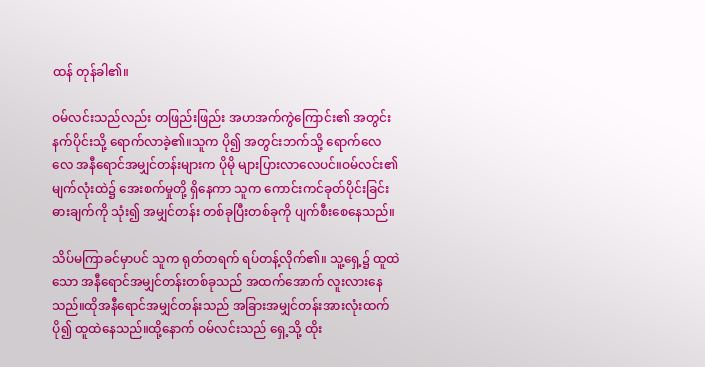ထန် တုန်ခါ၏။

ဝမ်လင်းသည်လည်း တဖြည်းဖြည်း အဟအက်ကွဲကြောင်း၏ အတွင်းနက်ပိုင်းသို့ ရောက်လာခဲ့၏။သူက ပို၍ အတွင်းဘက်သို့ ရောက်လေလေ အနီရောင်အမျှင်တန်းများက ပိုမို များပြားလာလေပင်။ဝမ်လင်း၏မျက်လုံးထဲ၌ အေးစက်မှုတို့ ရှိနေကာ သူက ကောင်းကင်ခုတ်ပိုင်းခြင်း ဓားချက်ကို သုံး၍ အမျှင်တန်း တစ်ခုပြီးတစ်ခုကို ပျက်စီးစေနေသည်။

သိပ်မကြာခင်မှာပင် သူက ရုတ်တရက် ရပ်တန့်လိုက်၏။ သူ့ရှေ့၌ ထူထဲသော အနီရောင်အမျှင်တန်းတစ်ခုသည် အထက်အောက် လူးလားနေသည်။ထိုအနီရောင်အမျှင်တန်းသည် အခြားအမျှင်တန်းအားလုံးထက် ပို၍ ထူထဲနေသည်။ထို့နောက် ဝမ်လင်းသည် ရှေ့သို့ ထိုး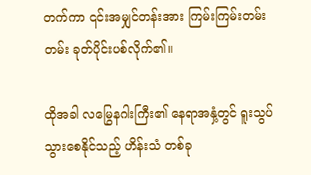တက်ကာ ၎င်းအမျှင်တန်းအား ကြမ်းကြမ်းတမ်းတမ်း ခုတ်ပိုင်းပစ်လိုက်၏။

ထိုအခါ လမြွေနဂါးကြီး၏ နေရာအနှံ့တွင် ရူးသွပ်သွားစေနိုင်သည့် ဟိန်းသံ တစ်ခု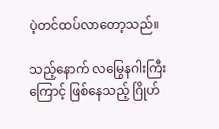ပဲ့တင်ထပ်လာတော့သည်။

သည့်နောက် လမြွေနဂါးကြီးကြောင့် ဖြစ်နေသည့် ဂြိုဟ်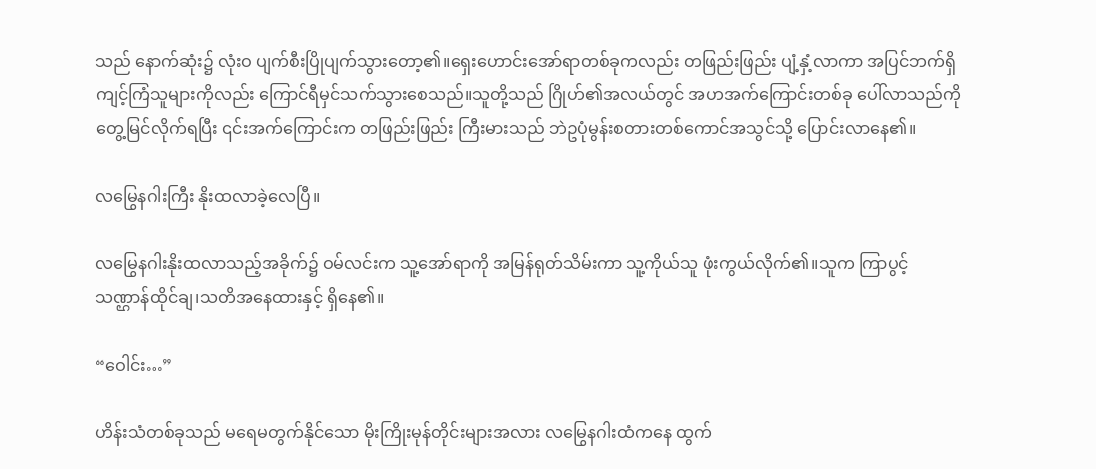သည် နောက်ဆုံး၌ လုံးဝ ပျက်စီးပြိုပျက်သွားတော့၏။ရှေးဟောင်းအော်ရာတစ်ခုကလည်း တဖြည်းဖြည်း ပျံ့နှံ့လာကာ အပြင်ဘက်ရှိ ကျင့်ကြံသူများကိုလည်း ကြောင်ရီမှင်သက်သွားစေသည်။သူတို့သည် ဂြိုဟ်၏အလယ်တွင် အဟအက်ကြောင်းတစ်ခု ပေါ်လာသည်ကို တွေ့မြင်လိုက်ရပြီး ၎င်းအက်ကြောင်းက တဖြည်းဖြည်း ကြီးမားသည် ဘဲဥပုံမွန်းစတားတစ်ကောင်အသွင်သို့ ပြောင်းလာနေ၏။

လမြွေနဂါးကြီး နိုးထလာခဲ့လေပြီ။

လမြွေနဂါးနိုးထလာသည့်အခိုက်၌ ဝမ်လင်းက သူ့အော်ရာကို အမြန်ရုတ်သိမ်းကာ သူ့ကိုယ်သူ ဖုံးကွယ်လိုက်၏။သူက ကြာပွင့်သဏ္ဌာန်ထိုင်ချ၊သတိအနေထားနှင့် ရှိနေ၏။

“ဝေါင်း…”

ဟိန်းသံတစ်ခုသည် မရေမတွက်နိုင်သော မိုးကြိုးမုန်တိုင်းများအလား လမြွေနဂါးထံကနေ ထွက်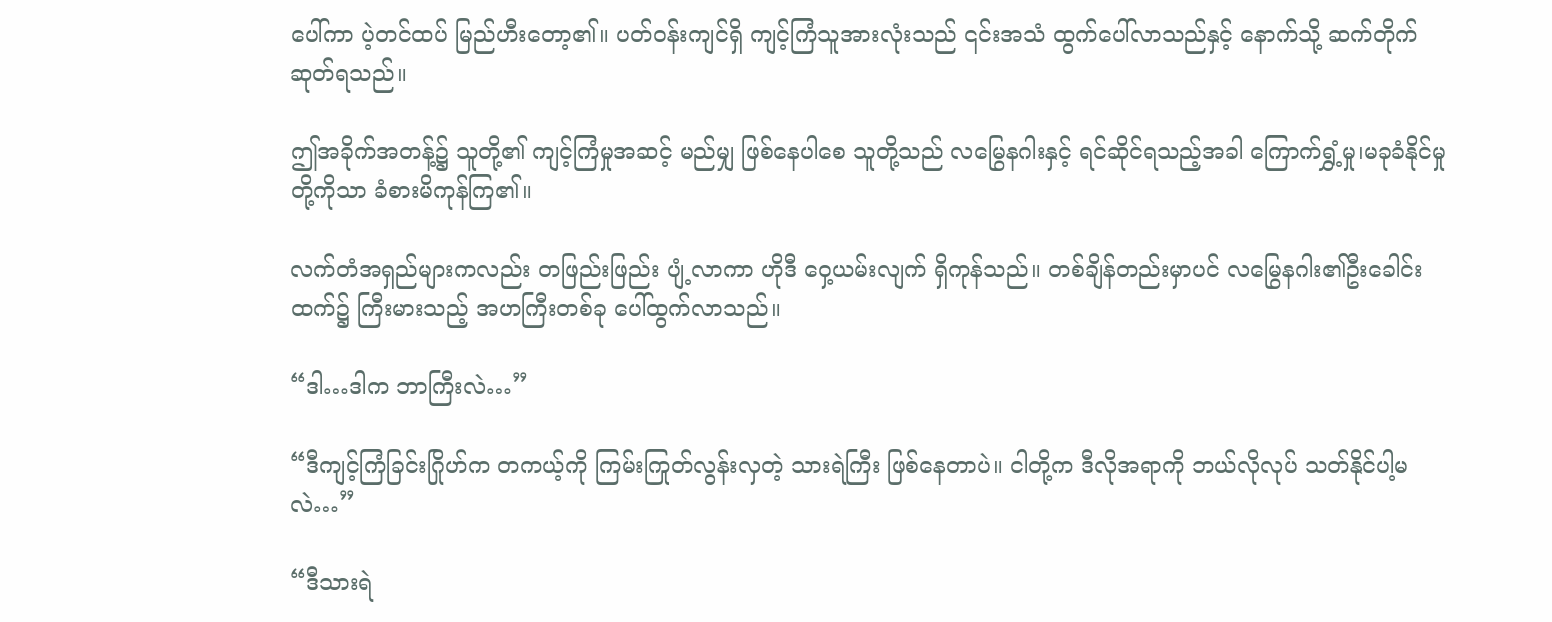ပေါ်ကာ ပဲ့တင်ထပ် မြည်ဟီးတော့၏။ ပတ်ဝန်းကျင်ရှိ ကျင့်ကြံသူအားလုံးသည် ၎င်းအသံ ထွက်ပေါ်လာသည်နှင့် နောက်သို့ ဆက်တိုက် ဆုတ်ရသည်။

ဤအခိုက်အတန့်၌ သူတို့၏ ကျင့်ကြံမှုအဆင့် မည်မျှ ဖြစ်နေပါစေ သူတို့သည် လမြွေနဂါးနှင့် ရင်ဆိုင်ရသည့်အခါ ကြောက်ရွှံ့မှု၊မခုခံနိုင်မှုတို့ကိုသာ ခံစားမိကုန်ကြ၏။

လက်တံအရှည်များကလည်း တဖြည်းဖြည်း ပျံ့လာကာ ဟိုဒီ ဝှေ့ယမ်းလျက် ရှိကုန်သည်။ တစ်ချိန်တည်းမှာပင် လမြွေနဂါး၏ဦးခေါင်းထက်၌ ကြီးမားသည့် အဟကြီးတစ်ခု ပေါ်ထွက်လာသည်။

“ဒါ…ဒါက ဘာကြီးလဲ…”

“ဒီကျင့်ကြံခြင်းဂြိုဟ်က တကယ့်ကို ကြမ်းကြုတ်လွန်းလှတဲ့ သားရဲကြီး ဖြစ်နေတာပဲ။ ငါတို့က ဒီလိုအရာကို ဘယ်လိုလုပ် သတ်နိုင်ပါ့မလဲ…”

“ဒီသားရဲ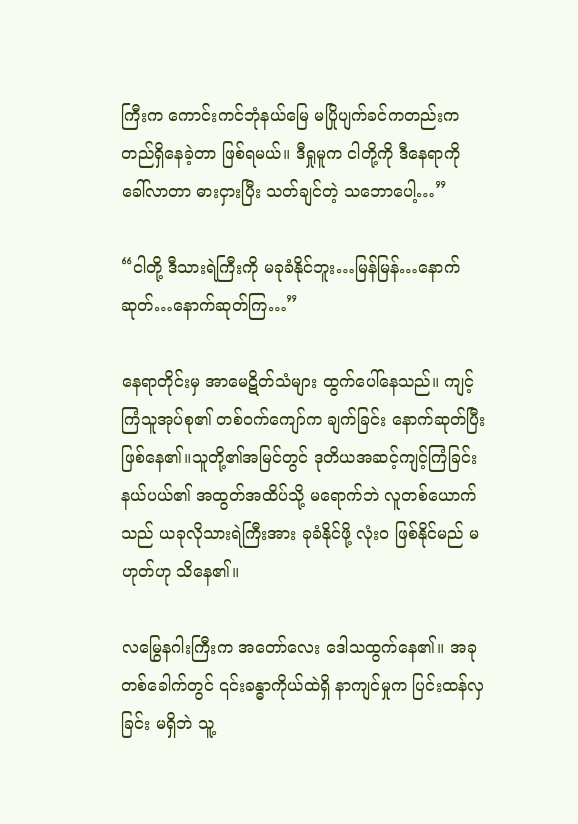ကြီးက ကောင်းကင်ဘုံနယ်မြေ မပြိုပျက်ခင်ကတည်းက တည်ရှိနေခဲ့တာ ဖြစ်ရမယ်။ ဒီရှုမူက ငါတို့ကို ဒီနေရာကို ခေါ်လာတာ ဓားငှားပြီး သတ်ချင်တဲ့ သဘောပေါ့…”

“ငါတို့ ဒီသားရဲကြီးကို မခုခံနိုင်ဘူး…မြန်မြန်…နောက်ဆုတ်…နောက်ဆုတ်ကြ…”

နေရာတိုင်းမှ အာမေဋိတ်သံများ ထွက်ပေါ်နေသည်။ ကျင့်ကြံသူအုပ်စု၏ တစ်ဝက်ကျော်က ချက်ခြင်း နောက်ဆုတ်ပြီး ဖြစ်နေ၏။သူတို့၏အမြင်တွင် ဒုတိယအဆင့်ကျင့်ကြံခြင်းနယ်ပယ်၏ အထွတ်အထိပ်သို့ မရောက်ဘဲ လူတစ်ယောက်သည် ယခုလိုသားရဲကြီးအား ခုခံနိုင်ဖို့ လုံးဝ ဖြစ်နိုင်မည် မဟုတ်ဟု သိနေ၏။

လမြွေနဂါးကြီးက အတော်လေး ဒေါသထွက်နေ၏။ အခုတစ်ခေါက်တွင် ၎င်းခန္ဓာကိုယ်ထဲရှိ နာကျင်မှုက ပြင်းထန်လှခြင်း မရှိဘဲ သူ့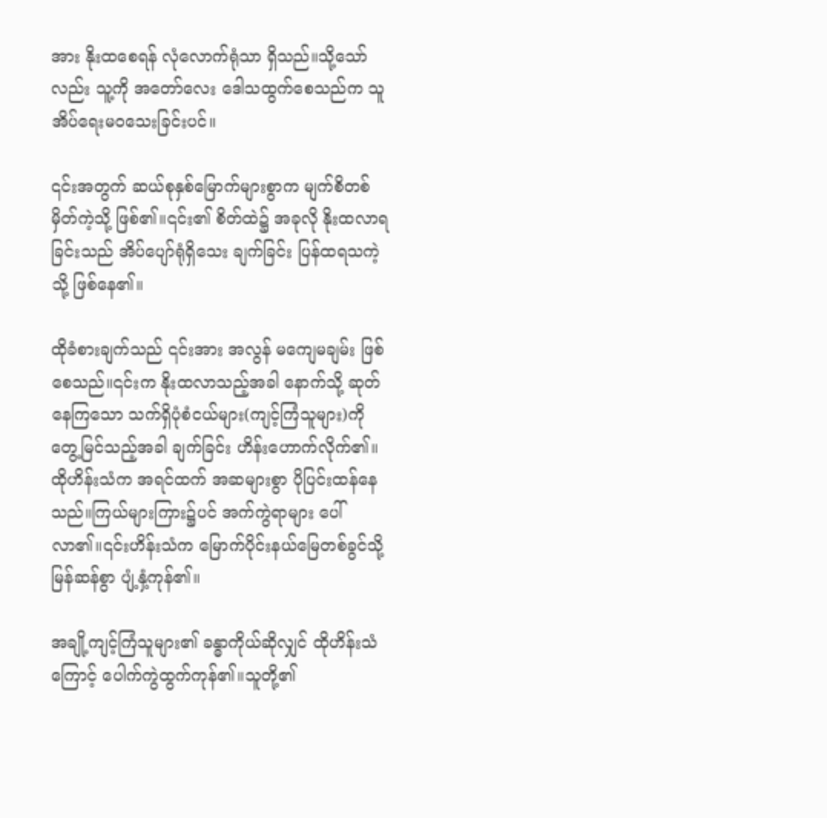အား နိုးထစေရန် လုံလောက်ရုံသာ ရှိသည်။သို့သော်လည်း သူ့ကို အတော်လေး ဒေါသထွက်စေသည်က သူ အိပ်ရေးမဝသေးခြင်းပင်။

၎င်းအတွက် ဆယ်စုနှစ်မြောက်များစွာက မျက်စိတစ်မှိတ်ကဲ့သို့ ဖြစ်၏။၎င်း၏ စိတ်ထဲ၌ အခုလို နိုးထလာရခြင်းသည် အိပ်ပျော်ရုံရှိသေး ချက်ခြင်း ပြန်ထရသကဲ့သို့ ဖြစ်နေ၏။

ထိုခံစားချက်သည် ၎င်းအား အလွန် မကျေမချမ်း ဖြစ်စေသည်။၎င်းက နိုးထလာသည့်အခါ နောက်သို့ ဆုတ်နေကြသော သက်ရှိပုံစံငယ်များ(ကျင့်ကြံသူများ)ကို တွေ့မြင်သည့်အခါ ချက်ခြင်း ဟိန်းဟောက်လိုက်၏။ ထိုဟိန်းသံက အရင်ထက် အဆများစွာ ပိုပြင်းထန်နေသည်။ကြယ်များကြား၌ပင် အက်ကွဲရာများ ပေါ်လာ၏။၎င်းဟိန်းသံက မြောက်ပိုင်းနယ်မြေတစ်ခွင်သို့ မြန်ဆန်စွာ ပျံ့နှံ့ကုန်၏။

အချို့ကျင့်ကြံသူများ၏ ခန္ဓာကိုယ်ဆိုလျှင် ထိုဟိန်းသံကြောင့် ပေါက်ကွဲထွက်ကုန်၏။သူတို့၏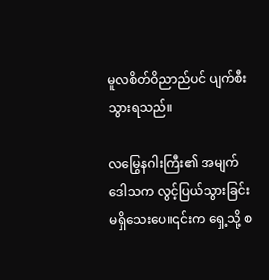မူလစိတ်ဝိညာည်ပင် ပျက်စီးသွားရသည်။

လမြွေနဂါးကြီး၏ အမျက်ဒေါသက လွင့်ပြယ်သွားခြင်း မရှိသေးပေ။၎င်းက ရှေ့သို့ စ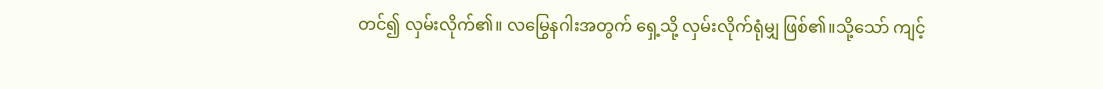တင်၍ လှမ်းလိုက်၏။ လမြွေနဂါးအတွက် ရှေ့သို့ လှမ်းလိုက်ရုံမျှ ဖြစ်၏။သို့သော် ကျင့်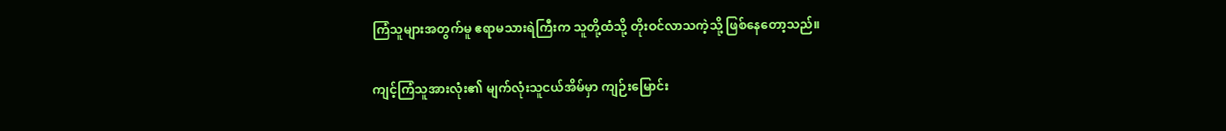ကြံသူများအတွက်မူ ဧရာမသားရဲကြီးက သူတို့ထံသို့ တိုးဝင်လာသကဲ့သို့ ဖြစ်နေတော့သည်။

ကျင့်ကြံသူအားလုံး၏ မျက်လုံးသူငယ်အိမ်မှာ ကျဉ်းမြောင်း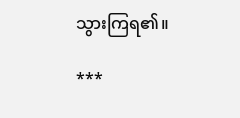သွားကြရ၏။

***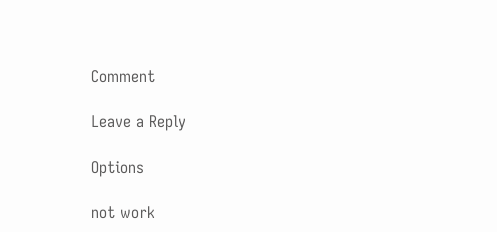Comment

Leave a Reply

Options

not work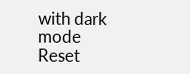with dark mode
Reset